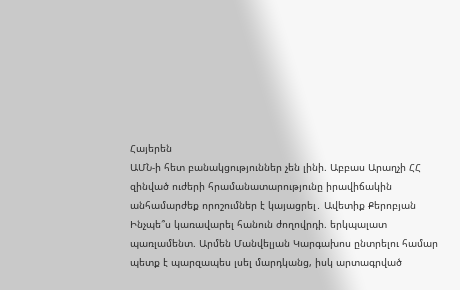Հայերեն
ԱՄՆ-ի հետ բանակցություններ չեն լինի. Աբբաս Արաղչի ՀՀ զինված ուժերի հրամանատարությունը իրավիճակին անհամարժեք որոշումներ է կայացրել․ Ավետիք Քերոբյան Ինչպե՞ս կառավարել հանուն ժողովրդի. երկպալատ պառլամենտ. Արմեն Մանվելյան Կարգախոս ընտրելու համար պետք է պարզապես լսել մարդկանց, իսկ արտագրված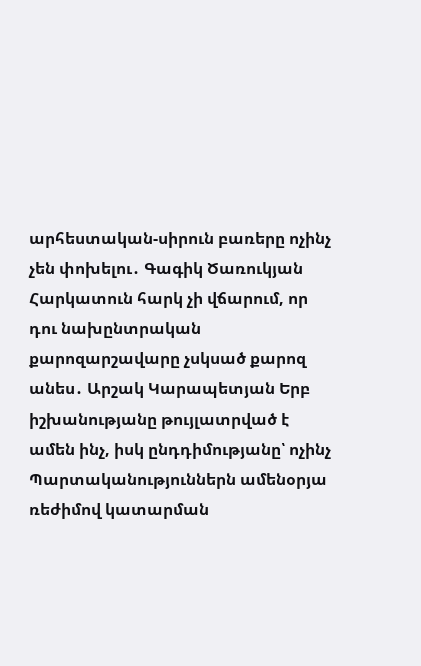արհեստական-սիրուն բառերը ոչինչ չեն փոխելու․ Գագիկ Ծառուկյան Հարկատուն հարկ չի վճարում, որ դու նախընտրական քարոզարշավարը չսկսած քարոզ անես․ Արշակ Կարապետյան Երբ իշխանությանը թույլատրված է ամեն ինչ, իսկ ընդդիմությանը՝ ոչինչ Պարտականություններն ամենօրյա ռեժիմով կատարման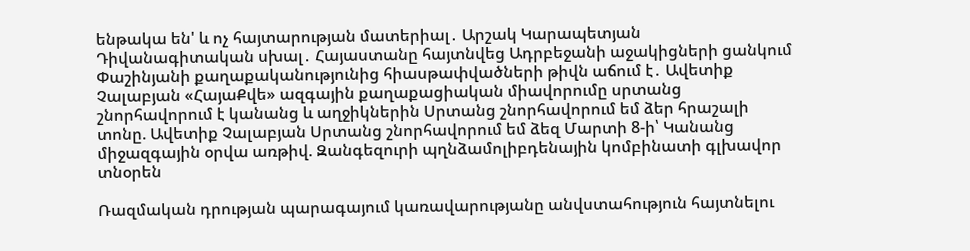ենթակա են' և ոչ հայտարության մատերիալ․ Արշակ Կարապետյան Դիվանագիտական սխալ․ Հայաստանը հայտնվեց Ադրբեջանի աջակիցների ցանկում Փաշինյանի քաղաքականությունից հիասթափվածների թիվն աճում է․ Ավետիք Չալաբյան «ՀայաՔվե» ազգային քաղաքացիական միավորումը սրտանց շնորհավորում է կանանց և աղջիկներին Սրտանց շնորհավորում եմ ձեր հրաշալի տոնը. Ավետիք Չալաբյան Սրտանց շնորհավորում եմ ձեզ Մարտի 8-ի՝ Կանանց միջազգային օրվա առթիվ. Զանգեզուրի պղնձամոլիբդենային կոմբինատի գլխավոր տնօրեն

Ռազմական դրության պարագայում կառավարությանը անվստահություն հայտնելու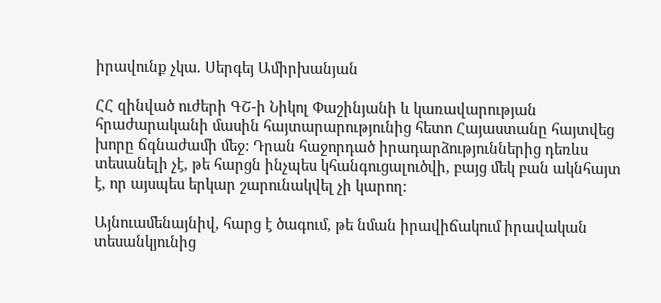իրավունք չկա. Սերգեյ Ամիրխանյան

ՀՀ զինված ուժերի ԳՇ-ի Նիկոլ Փաշինյանի և կառավարության հրաժարականի մասին հայտարարությունից հետո Հայաստանը հայտվեց խորը ճգնաժամի մեջ: Դրան հաջորդած իրադարձություններից դեռևս տեսանելի չէ, թե հարցն ինչպես կհանգուցալուծվի, բայց մեկ բան ակնհայտ է, որ այսպես երկար շարունակվել չի կարող:

Այնուամենայնիվ, հարց է ծագում, թե նման իրավիճակում իրավական տեսանկյունից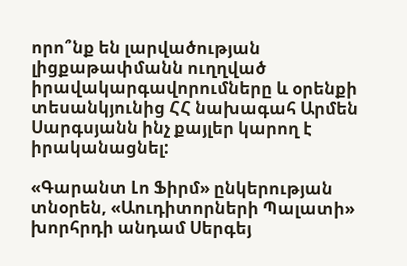որո՞նք են լարվածության լիցքաթափմանն ուղղված իրավակարգավորումները և օրենքի տեսանկյունից ՀՀ նախագահ Արմեն Սարգսյանն ինչ քայլեր կարող է իրականացնել:

«Գարանտ Լո Ֆիրմ» ընկերության տնօրեն, «Աուդիտորների Պալատի» խորհրդի անդամ Սերգեյ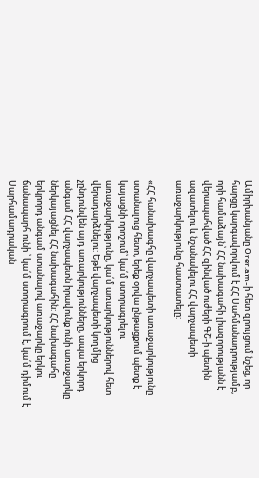Ամիրխանյանը Orer.am-ի հետ զրույցում նշեց, որ հարցը կարգավորվում է ՀՀ Սահմանադրությամբ, որի համաձայն՝ ՀՀ նախագահի լիազորությանն է վերապահված ՀՀ զինված ուժերի ԳՇ-ի պետին ազատելու և նշանակելու ՀՀ վարչապետի առաջարկությունը հաստատելը:

«ՀՀ հանախագհը վարչապետի առաջարկությունը ստանալուց հետո, երեք օրվա ընթացքում պետք է կայացնի որոշում՝ կա՛մ ստորագրելու առաջարկությունը, կա՛մ առարկություններով հետ վերադարձնելու: Եթե վարչապետի կողմից չընդունվեն այդ առարկությունները, ապա երկորդ անգամ ՀՀ վարչապետն իրավունք ունի առաջարկը ներկայացնել ՀՀ նախագահին: ՀՀ նախագահը երկրորդ անգամ ստանալով առաջարկը երկու ճանապարհ ունի ՝ կա՛մ ստորագրում է, կա՛մ դիմում է Սարհամադրական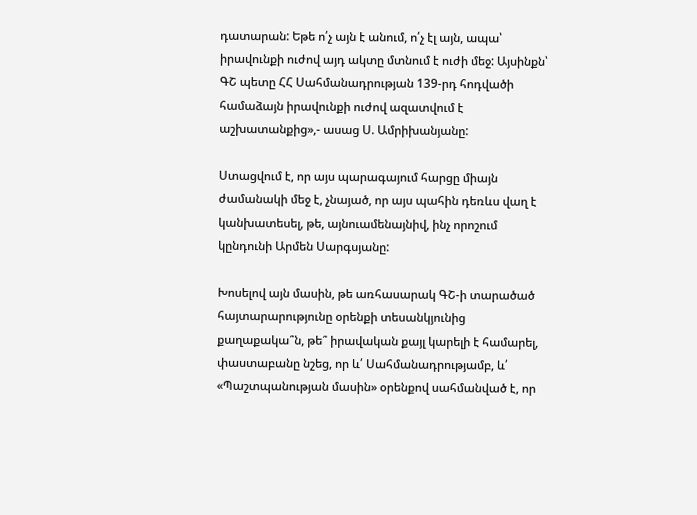դատարան: Եթե ո՛չ այն է անում, ո՛չ էլ այն, ապա՝ իրավունքի ուժով այդ ակտը մտնում է ուժի մեջ: Այսինքն՝ ԳՇ պետը ՀՀ Սահմանադրության 139-րդ հոդվածի համաձայն իրավունքի ուժով ազատվում է աշխատանքից»,- ասաց Ս. Ամրիխանյանը:

Ստացվում է, որ այս պարագայում հարցը միայն ժամանակի մեջ է, չնայած, որ այս պահին դեռևս վաղ է կանխատեսել, թե, այնուամենայնիվ, ինչ որոշում կընդունի Արմեն Սարգսյանը:

Խոսելով այն մասին, թե առհասարակ ԳՇ-ի տարածած հայտարարությունը օրենքի տեսանկյունից քաղաքակա՞ն, թե՞ իրավական քայլ կարելի է համարել, փաստաբանը նշեց, որ և՛ Սահմանադրությամբ, և՛ «Պաշտպանության մասին» օրենքով սահմանված է, որ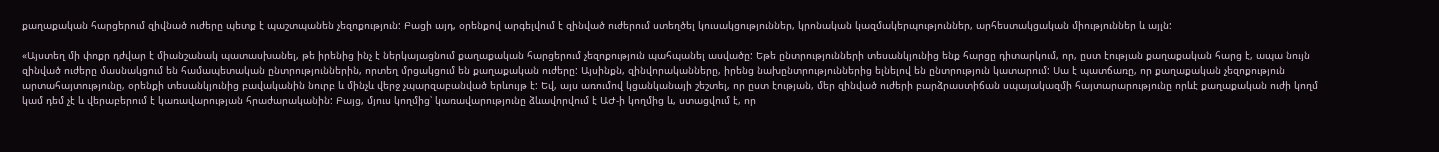քաղաքական հարցերում զիվնած ուժերը պետք է պաշտպանեն չեզոքություն: Բացի այդ, օրենքով արգելվում է զինված ուժերում ստեղծել կուսակցություններ, կրոնական կազմակերպություններ, արհեստակցական միություններ և այլն:

«Այստեղ մի փոքր դժվար է միանշանակ պատասխանել, թե իրենից ինչ է ներկայացնում քաղաքական հարցերում չեզոքություն պահպանել ասվածը: Եթե ընտրությունների տեսանկյունից ենք հարցը դիտարկում, որ, ըստ էության քաղաքական հարց է, ապա նույն զինված ուժերը մասնակցում են համապետական ընտրություններին, որտեղ մրցակցում են քաղաքական ուժերը: Այսինքն, զինվորականները, իրենց նախընտրություններից ելնելով են ընտրություն կատարում: Սա է պատճառը, որ քաղաքական չեզոքություն արտահայտությունը, օրենքի տեսանկյունից բավականին նուրբ և մինչև վերջ չպարզաբանված երևույթ է: Եվ, այս առումով կցանկանայի շեշտել, որ ըստ էության, մեր զինված ուժերի բարձրաստիճան սպայակազմի հայտարարությունը որևէ քաղաքական ուժի կողմ կամ դեմ չէ և վերաբերում է կառավարության հրաժարականին: Բայց, մյուս կողմից՝ կառավարությունը ձևավորվում է ԱԺ-ի կողմից և, ստացվում է, որ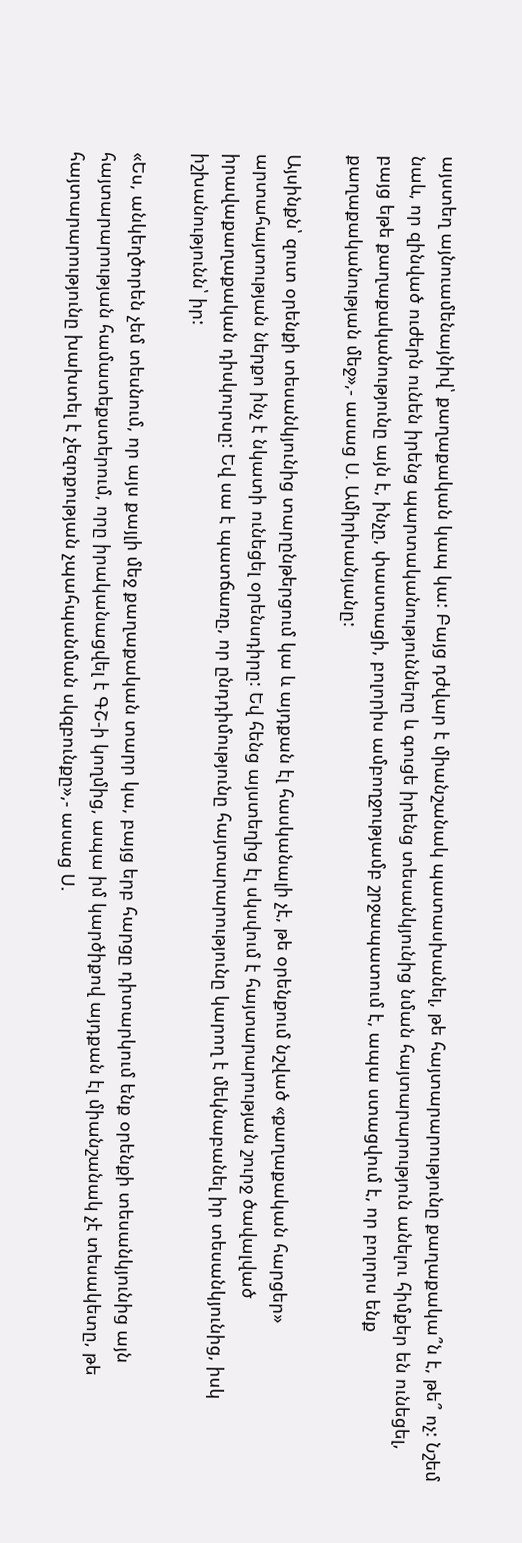այստեղ այնուամենայնիվ՝ քաղաքական կապ կա: Բայց դժվար է միանշանակ պատասխանել, թե հայտարարությունը քաղաքակա՞ն է, թե՞ ոչ: Նշեմ նաև, որ զինված ուժերն ունեն իրենց պարտականությունները և գուցե իրենց տեսանկյունից նման հայտարարություն անելու հիմքեր են ունեցել, բայց եթե քաղաքականությունը այն է, ինչը, փաստացի, բոլորիս ամբողջությամբ շրջապատում է, ապա ստացվում է, որ բոլորս ենք քաղաքականության մեջ»,- ասաց Ս. Ամիրխանյանը:

Այսինքն՝ զուտ օրենքի տեսանկյունից տարընթերցում կա և այդքան էլ հասկանալի չէ, թե օրենքում նշված «քաղաքական հարցեր» արտահայտության ներքո ինչ է նկատի ունեցել օրենսդիրը: Եվ հենց այստեղից էլ սկսվում է հայտարարության շուրջ ծավալված իրավաքաղաքական դիսկուրսը: Եվ սա է պատճառը, որ ընդդիմությունը հայտարարությունը կարող է մեկնաբանել իր տեսանկյունից, իսկ իշխանությունն՝ իր:

«Ես, անկեղծորեն չեմ տեսնում, որ այս քայլի մեջ քաղաքական տարր կա, բայց երբ հարցը դիտարկում ենք օրենքի տեսանկյունից այն հայտարարության համատեքստերում, որը իրականացվել է ԳՇ-ի կողմից, ապա իմ կարծիքով այդքան էլ միանշանակ չէ տեսակետը, թե հայտարարությունը խախտել է չեզոքության չպահպանման սկզբունքը»,- ասաց Ս.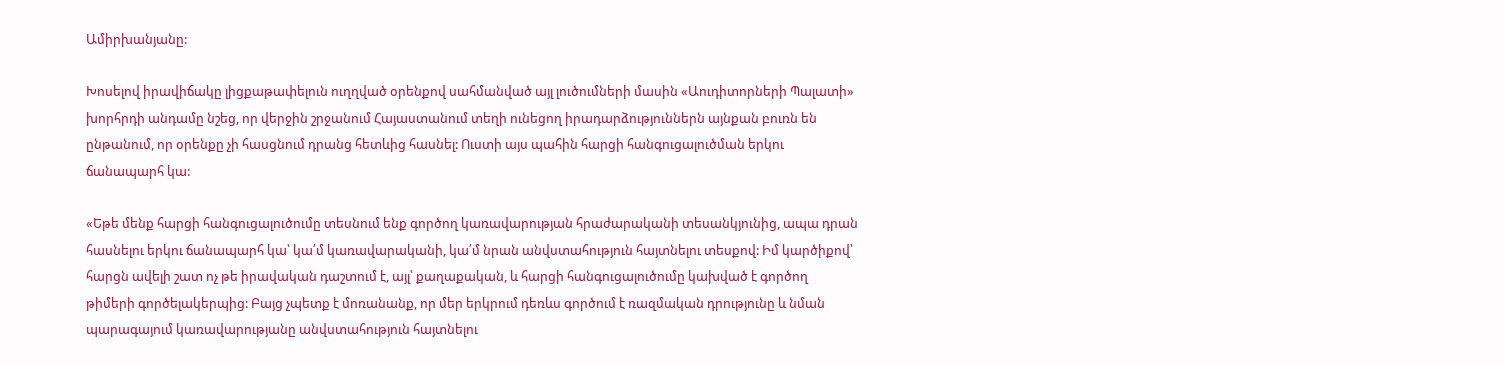Ամիրխանյանը:

Խոսելով իրավիճակը լիցքաթափելուն ուղղված օրենքով սահմանված այլ լուծումների մասին «Աուդիտորների Պալատի» խորհրդի անդամը նշեց, որ վերջին շրջանում Հայաստանում տեղի ունեցող իրադարձություններն այնքան բուռն են ընթանում, որ օրենքը չի հասցնում դրանց հետևից հասնել: Ուստի այս պահին հարցի հանգուցալուծման երկու ճանապարհ կա:

«Եթե մենք հարցի հանգուցալուծումը տեսնում ենք գործող կառավարության հրաժարականի տեսանկյունից, ապա դրան հասնելու երկու ճանապարհ կա՝ կա՛մ կառավարականի, կա՛մ նրան անվստահություն հայտնելու տեսքով: Իմ կարծիքով՝ հարցն ավելի շատ ոչ թե իրավական դաշտում է, այլ՝ քաղաքական, և հարցի հանգուցալուծումը կախված է գործող թիմերի գործելակերպից: Բայց չպետք է մոռանանք, որ մեր երկրում դեռևս գործում է ռազմական դրությունը և նման պարագայում կառավարությանը անվստահություն հայտնելու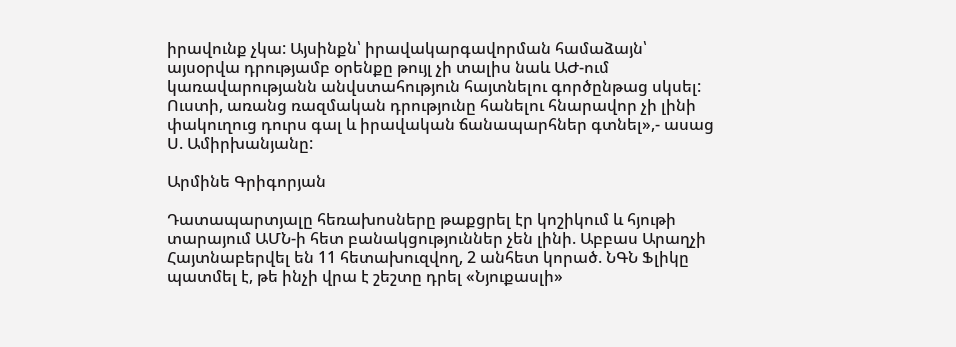իրավունք չկա: Այսինքն՝ իրավակարգավորման համաձայն՝ այսօրվա դրությամբ օրենքը թույլ չի տալիս նաև ԱԺ-ում կառավարությանն անվստահություն հայտնելու գործընթաց սկսել: Ուստի, առանց ռազմական դրությունը հանելու հնարավոր չի լինի փակուղուց դուրս գալ և իրավական ճանապարհներ գտնել»,- ասաց Ս. Ամիրխանյանը:

Արմինե Գրիգորյան

Դատապարտյալը հեռախոսները թաքցրել էր կոշիկում և հյութի տարայում ԱՄՆ-ի հետ բանակցություններ չեն լինի. Աբբաս Արաղչի Հայտնաբերվել են 11 հետախուզվող, 2 անհետ կորած. ՆԳՆ Ֆլիկը պատմել է, թե ինչի վրա է շեշտը դրել «Նյուքասլի»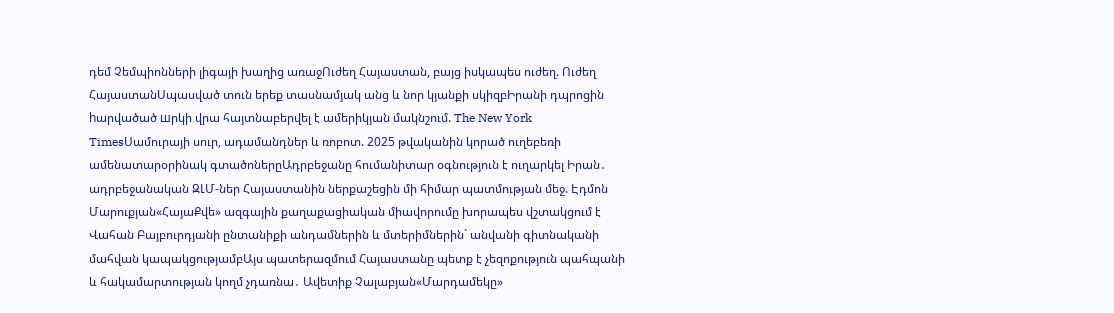դեմ Չեմպիոնների լիգայի խաղից առաջՈւժեղ Հայաստան, բայց իսկապես ուժեղ. Ուժեղ ՀայաստանՍպասված տուն երեք տասնամյակ անց և նոր կյանքի սկիզբԻրանի դպրոցին hարվածած шրկի վրա հայտնաբերվել է ամերիկյան մակնշում. The New York TimesՍամուրայի սուր, ադամանդներ և ռոբոտ. 2025 թվականին կորած ուղեբեռի ամենատարօրինակ գտածոներըԱդրբեջանը հումանիտար օգնություն է ուղարկել Իրան․ ադրբեջանական ԶԼՄ-ներ Հայաստանին ներքաշեցին մի հիմար պատմության մեջ. Էդմոն Մարուքյան«ՀայաՔվե» ազգային քաղաքացիական միավորումը խորապես վշտակցում է Վահան Բայբուրդյանի ընտանիքի անդամներին և մտերիմներին` անվանի գիտնականի մահվան կապակցությամբԱյս պատերազմում Հայաստանը պետք է չեզոքություն պահպանի և հակամարտության կողմ չդառնա․ Ավետիք Չալաբյան«Մարդամեկը»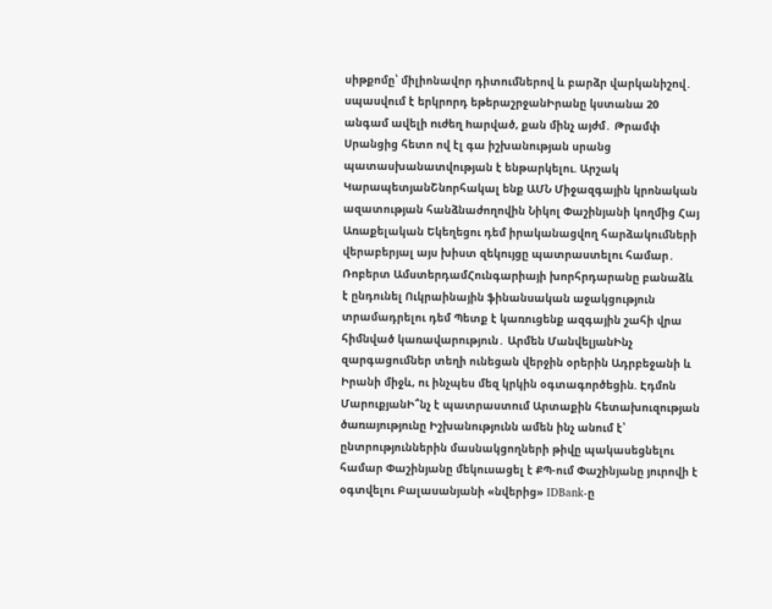սիթքոմը՝ միլիոնավոր դիտումներով և բարձր վարկանիշով․ սպասվում է երկրորդ եթերաշրջանԻրանը կստանա 20 անգամ ավելի nւժեղ hարված, քան մինչ այժմ․ Թրամփ Սրանցից հետո ով էլ գա իշխանության սրանց պատասխանատվության է ենթարկելու. Արշակ ԿարապետյանՇնորհակալ ենք ԱՄՆ Միջազգային կրոնական ազատության հանձնաժողովին Նիկոլ Փաշինյանի կողմից Հայ Առաքելական Եկեղեցու դեմ իրականացվող հարձակումների վերաբերյալ այս խիստ զեկույցը պատրաստելու համար․ Ռոբերտ ԱմստերդամՀունգարիայի խորհրդարանը բանաձև է ընդունել Ուկրաինային ֆինանսական աջակցություն տրամադրելու դեմ Պետք է կառուցենք ազգային շահի վրա հիմնված կառավարություն․ Արմեն ՄանվելյանԻնչ զարգացումներ տեղի ունեցան վերջին օրերին Ադրբեջանի և Իրանի միջև, ու ինչպես մեզ կրկին օգտագործեցին. Էդմոն ՄարուքյանԻ՞նչ է պատրաստում Արտաքին հետախուզության ծառայությունը Իշխանությունն ամեն ինչ անում է՝ ընտրություններին մասնակցողների թիվը պակասեցնելու համար Փաշինյանը մեկուսացել է ՔՊ-ում Փաշինյանը յուրովի է օգտվելու Բալասանյանի «նվերից» IDBank-ը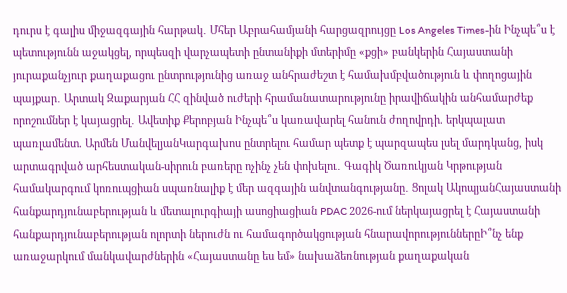դուրս է գալիս միջազգային հարթակ․ Մհեր Աբրահամյանի հարցազրույցը Los Angeles Times-ին Ինչպե՞ս է պետությունն աջակցել, որպեսզի վարչապետի ընտանիքի մտերիմը «քցի» բանկերին Հայաստանի յուրաքանչյուր քաղաքացու ընտրությունից առաջ անհրաժեշտ է համախմբվածություն և փողոցային պայքար․ Արտակ Զաքարյան ՀՀ զինված ուժերի հրամանատարությունը իրավիճակին անհամարժեք որոշումներ է կայացրել․ Ավետիք Քերոբյան Ինչպե՞ս կառավարել հանուն ժողովրդի. երկպալատ պառլամենտ. Արմեն ՄանվելյանԿարգախոս ընտրելու համար պետք է պարզապես լսել մարդկանց, իսկ արտագրված արհեստական-սիրուն բառերը ոչինչ չեն փոխելու․ Գագիկ Ծառուկյան Կրթության համակարգում կոռուպցիան սպառնալիք է մեր ազգային անվտանգությանը․ Ցոլակ ԱկոպյանՀայաստանի հանքարդյունաբերության և մետալուրգիայի ասոցիացիան PDAC 2026-ում ներկայացրել է Հայաստանի հանքարդյունաբերության ոլորտի ներուժն ու համագործակցության հնարավորություններըԻ՞նչ ենք առաջարկում մանկավարժներին «Հայաստանը ես եմ» նախաձեռնության քաղաքական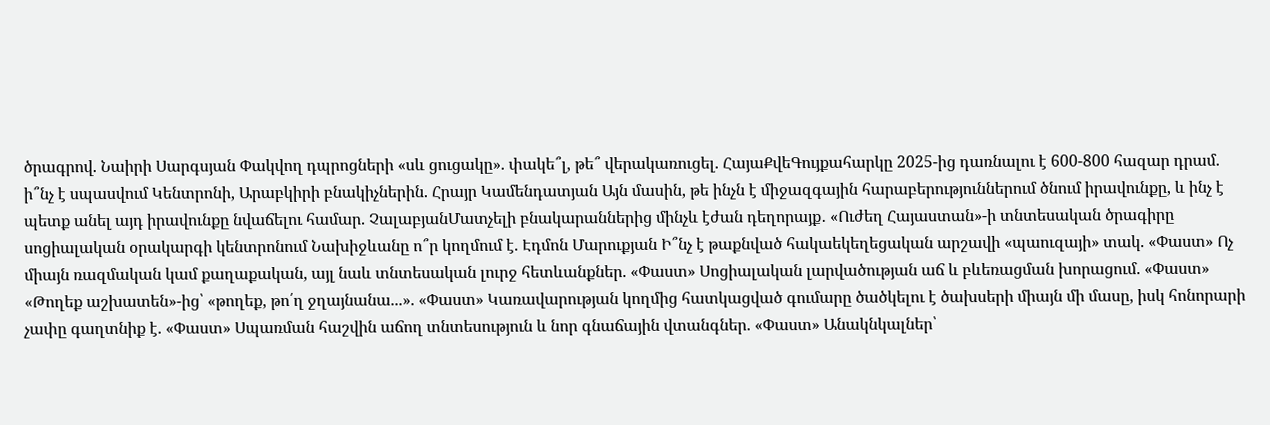ծրագրով. Նաիրի Սարգսյան Փակվող դպրոցների «սև ցուցակը». փակե՞լ, թե՞ վերակառուցել. ՀայաՔվեԳույքահարկը 2025-ից դառնալու է 600-800 հազար դրամ. ի՞նչ է սպասվում Կենտրոնի, Արաբկիրի բնակիչներին. Հրայր Կամենդատյան Այն մասին, թե ինչն է միջազգային հարաբերություններում ծնում իրավունքը, և ինչ է պետք անել այդ իրավունքը նվաճելու համար. ՉալաբյանՄատչելի բնակարաններից մինչև էժան դեղորայք․ «Ուժեղ Հայաստան»-ի տնտեսական ծրագիրը սոցիալական օրակարգի կենտրոնում Նախիջևանը ո՞ր կողմում է. Էդմոն Մարուքյան Ի՞նչ է թաքնված հակաեկեղեցական արշավի «պաուզայի» տակ. «Փաստ» Ոչ միայն ռազմական կամ քաղաքական, այլ նաև տնտեսական լուրջ հետևանքներ. «Փաստ» Սոցիալական լարվածության աճ և բևեռացման խորացում. «Փաստ» «Թողեք աշխատեն»-ից՝ «թողեք, թո՛ղ ջղայնանա...». «Փաստ» Կառավարության կողմից հատկացված գումարը ծածկելու է ծախսերի միայն մի մասը, իսկ հոնորարի չափը գաղտնիք է. «Փաստ» Սպառման հաշվին աճող տնտեսություն և նոր գնաճային վտանգներ. «Փաստ» Անակնկալներ՝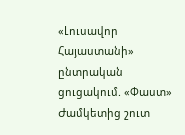«Լուսավոր Հայաստանի» ընտրական ցուցակում. «Փաստ» Ժամկետից շուտ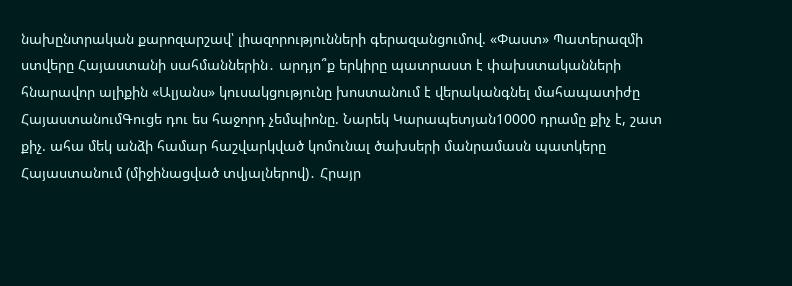նախընտրական քարոզարշավ՝ լիազորությունների գերազանցումով. «Փաստ» Պատերազմի ստվերը Հայաստանի սահմաններին․ արդյո՞ք երկիրը պատրաստ է փախստականների հնարավոր ալիքին «Ալյանս» կուսակցությունը խոստանում է վերականգնել մահապատիժը ՀայաստանումԳուցե դու ես հաջորդ չեմպիոնը. Նարեկ Կարապետյան10000 դրամը քիչ է, շատ քիչ. ահա մեկ անձի համար հաշվարկված կոմունալ ծախսերի մանրամասն պատկերը Հայաստանում (միջինացված տվյալներով)․ Հրայր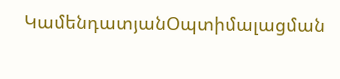ԿամենդատյանՕպտիմալացման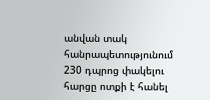անվան տակ հանրապետությունում 230 դպրոց փակելու հարցը ոտքի է հանել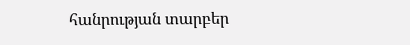հանրության տարբեր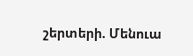շերտերի. Մենուա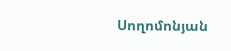Սողոմոնյան